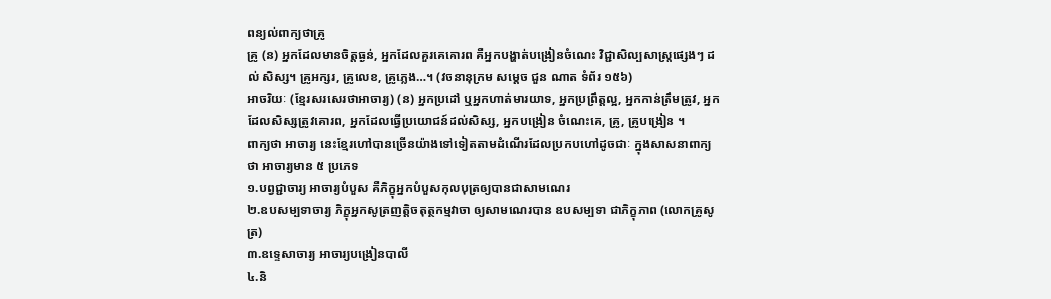ពន្យល់ពាក្យថាគ្រូ
គ្រូ (ន) អ្នកដែលមានចិត្តធ្ងន់, អ្នកដែលគួរគេគោរព គឺអ្នកបង្ហាត់បង្រៀនចំណេះ វិជ្ជាសិល្បសាស្រ្តផ្សេងៗ ដល់ សិស្ស។ គ្រូអក្សរ, គ្រូលេខ, គ្រូភ្លេង…។ (វចនានុក្រម សម្តេច ជួន ណាត ទំព័រ ១៥៦)
អាចរិយៈ (ខ្មែរសរសេរថាអាចារ្យ) (ន) អ្នកប្រដៅ ឬអ្នកហាត់មារយាទ, អ្នកប្រព្រឹត្តល្អ, អ្នកកាន់ត្រឹមត្រូវ, អ្នកដែលសិស្សត្រូវគោរព, អ្នកដែលធ្វើប្រយោជន៍ដល់សិស្ស, អ្នកបង្រៀន ចំណេះគេ, គ្រូ, គ្រូបង្រៀន ។
ពាក្យថា អាចារ្យ នេះខ្មែរហៅបានច្រើនយ៉ាងទៅទៀតតាមដំណើរដែលប្រកបហៅដូចជាៈ ក្នុងសាសនាពាក្យថា អាចារ្យមាន ៥ ប្រភេទ
១.បព្វជ្ជាចារ្យ អាចារ្យបំបួស គឺភិក្ខុអ្នកបំបួសកុលបុត្រឲ្យបានជាសាមណេរ
២.ឧបសម្បទាចារ្យ ភិក្ខុអ្នកសូត្រញត្តិចតុត្ថកម្មវាចា ឲ្យសាមណេរបាន ឧបសម្បទា ជាភិក្ខុភាព (លោកគ្រូសូត្រ)
៣.ឧទ្ទេសាចារ្យ អាចារ្យបង្រៀនបាលី
៤.និ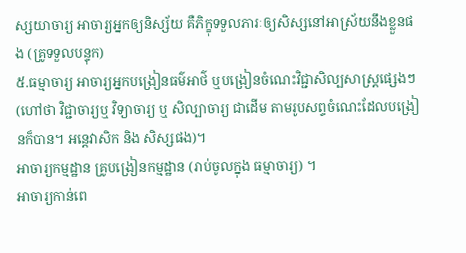ស្សយាចារ្យ អាចារ្យអ្នកឲ្យនិស្ស័យ គឺភិក្ខុទទួលភារៈឲ្យសិស្សនៅអាស្រ័យនឹងខ្លួនផង (គ្រូទទួលបន្ទុក)
៥.ធម្មាចារ្យ អាចារ្យអ្នកបង្រៀនធម៌អាថ៌ ឬបង្រៀនចំណេះវិជ្ជាសិល្បសាស្រ្តផ្សេងៗ (ហៅថា វិជ្ជាចារ្យឬ វិទ្យាចារ្យ ឬ សិល្បាចារ្យ ជាដើម តាមរូបសព្ទចំណេះដែលបង្រៀនក៏បាន។ អន្តេវាសិក និង សិស្សផង)។
អាចារ្យកម្មដ្ឋាន គ្រូបង្រៀនកម្មដ្ឋាន (រាប់ចូលក្នុង ធម្មាចារ្យ) ។
អាចារ្យកាន់ពេ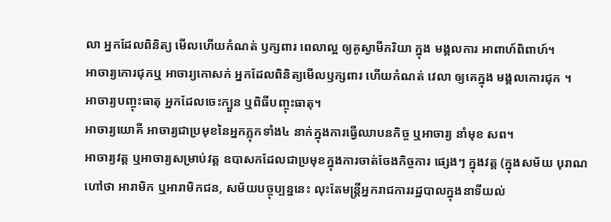លា អ្នកដែលពិនិត្យ មើលហើយកំណត់ ឫក្សពារ ពេលាល្អ ឲ្យគូស្វាមីភរិយា ក្នុង មង្គលការ អាពាហ៍ពិពាហ៍។
អាចារ្យកោរជុកឬ អាចារ្យកោសក់ អ្នកដែលពិនិត្យមើលឫក្សពារ ហើយកំណត់ វេលា ឲ្យគេក្នុង មង្គលកោរជុក ។
អាចារ្យបញ្ចុះធាតុ អ្នកដែលចេះក្បួន ឬពិធីបញ្ចុះធាតុ។
អាចារ្យយោគី អាចារ្យជាប្រមុខនៃអ្នកភ្លុកទាំង៤ នាក់ក្នុងការធ្វើឈាបនកិច្ច ឬអាចារ្យ នាំមុខ សព។
អាចារ្យវត្ត ឬអាចារ្យសម្រាប់វត្ត ឧបាសកដែលជាប្រមុខក្នុងការចាត់ចែងកិច្ចការ ផ្សេងៗ ក្នុងវត្ត (ក្នុងសម័យ បុរាណហៅថា អារាមិក ឬអារាមិកជន, សម័យបច្ចុប្បន្ននេះ លុះតែមន្រ្តីអ្នករាជការរដ្ឋបាលក្នុងនាទីយល់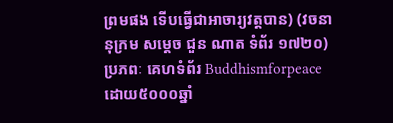ព្រមផង ទើបធ្វើជាអាចារ្យវត្តបាន) (វចនានុក្រម សម្តេច ជួន ណាត ទំព័រ ១៧២០)
ប្រភពៈ គេហទំព័រ Buddhismforpeace
ដោយ៥០០០ឆ្នាំ